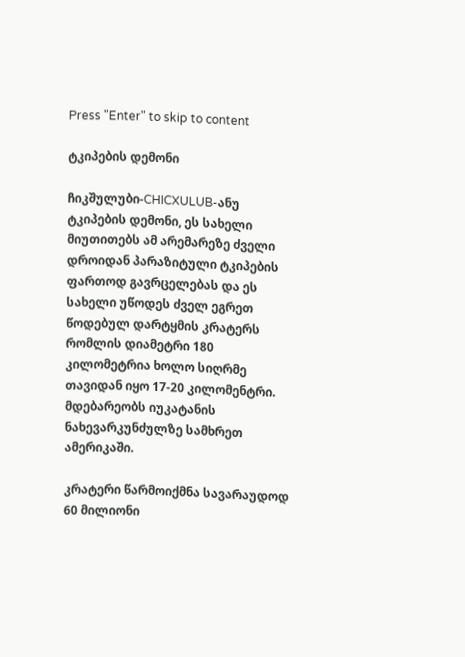Press "Enter" to skip to content

ტკიპების დემონი

ჩიკშულუბი-CHICXULUB-ანუ ტკიპების დემონი, ეს სახელი მიუთითებს ამ არემარეზე ძველი დროიდან პარაზიტული ტკიპების ფართოდ გავრცელებას და ეს სახელი უწოდეს ძველ ეგრეთ წოდებულ დარტყმის კრატერს რომლის დიამეტრი 180 კილომეტრია ხოლო სიღრმე თავიდან იყო 17-20 კილომენტრი. მდებარეობს იუკატანის ნახევარკუნძულზე სამხრეთ ამერიკაში.

კრატერი წარმოიქმნა სავარაუდოდ 60 მილიონი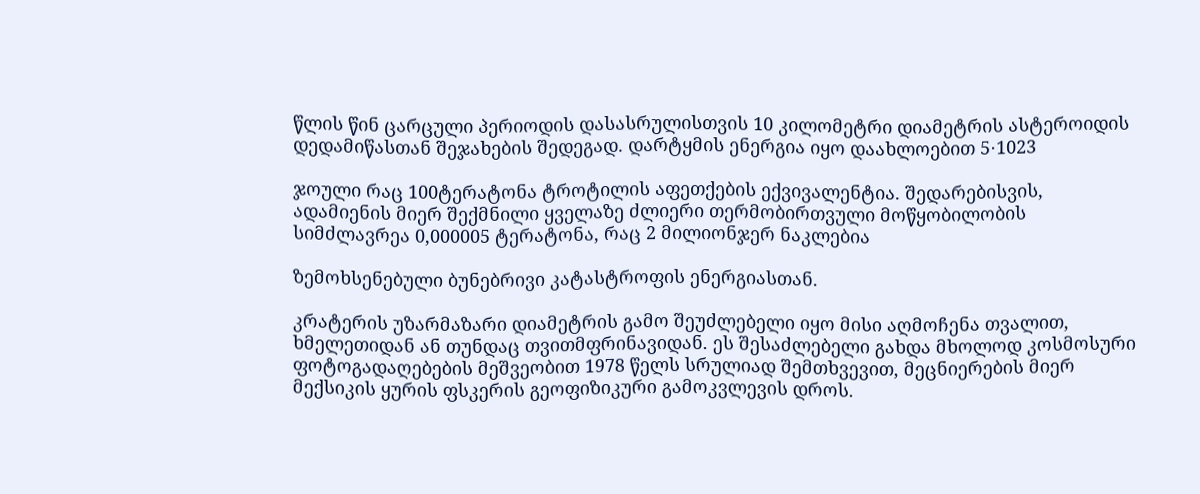წლის წინ ცარცული პერიოდის დასასრულისთვის 10 კილომეტრი დიამეტრის ასტეროიდის დედამიწასთან შეჯახების შედეგად. დარტყმის ენერგია იყო დაახლოებით 5⋅1023

ჯოული რაც 100ტერატონა ტროტილის აფეთქების ექვივალენტია. შედარებისვის, ადამიენის მიერ შექმნილი ყველაზე ძლიერი თერმობირთვული მოწყობილობის სიმძლავრეა 0,000005 ტერატონა, რაც 2 მილიონჯერ ნაკლებია

ზემოხსენებული ბუნებრივი კატასტროფის ენერგიასთან.

კრატერის უზარმაზარი დიამეტრის გამო შეუძლებელი იყო მისი აღმოჩენა თვალით, ხმელეთიდან ან თუნდაც თვითმფრინავიდან. ეს შესაძლებელი გახდა მხოლოდ კოსმოსური ფოტოგადაღებების მეშვეობით 1978 წელს სრულიად შემთხვევით, მეცნიერების მიერ მექსიკის ყურის ფსკერის გეოფიზიკური გამოკვლევის დროს.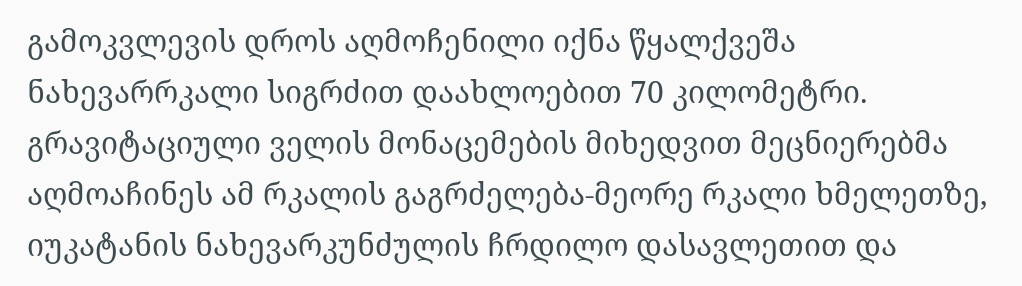გამოკვლევის დროს აღმოჩენილი იქნა წყალქვეშა ნახევარრკალი სიგრძით დაახლოებით 70 კილომეტრი. გრავიტაციული ველის მონაცემების მიხედვით მეცნიერებმა აღმოაჩინეს ამ რკალის გაგრძელება-მეორე რკალი ხმელეთზე, იუკატანის ნახევარკუნძულის ჩრდილო დასავლეთით და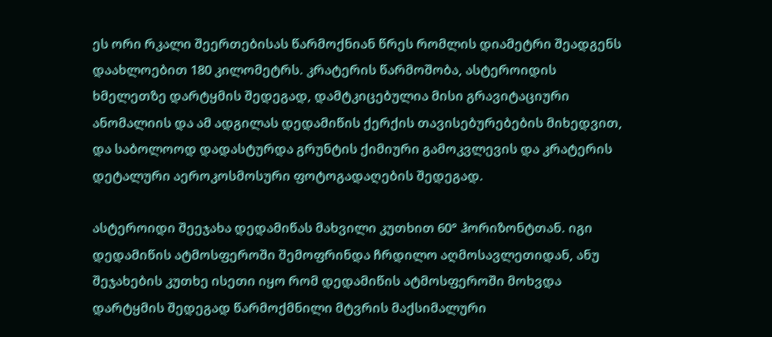ეს ორი რკალი შეერთებისას წარმოქნიან წრეს რომლის დიამეტრი შეადგენს დაახლოებით 180 კილომეტრს. კრატერის წარმოშობა, ასტეროიდის ხმელეთზე დარტყმის შედეგად, დამტკიცებულია მისი გრავიტაციური ანომალიის და ამ ადგილას დედამიწის ქერქის თავისებურებების მიხედვით, და საბოლოოდ დადასტურდა გრუნტის ქიმიური გამოკვლევის და კრატერის დეტალური აეროკოსმოსური ფოტოგადაღების შედეგად.

ასტეროიდი შეეჯახა დედამიწას მახვილი კუთხით 60° ჰორიზონტთან. იგი დედამიწის ატმოსფეროში შემოფრინდა ჩრდილო აღმოსავლეთიდან, ანუ შეჯახების კუთხე ისეთი იყო რომ დედამიწის ატმოსფეროში მოხვდა დარტყმის შედეგად წარმოქმნილი მტვრის მაქსიმალური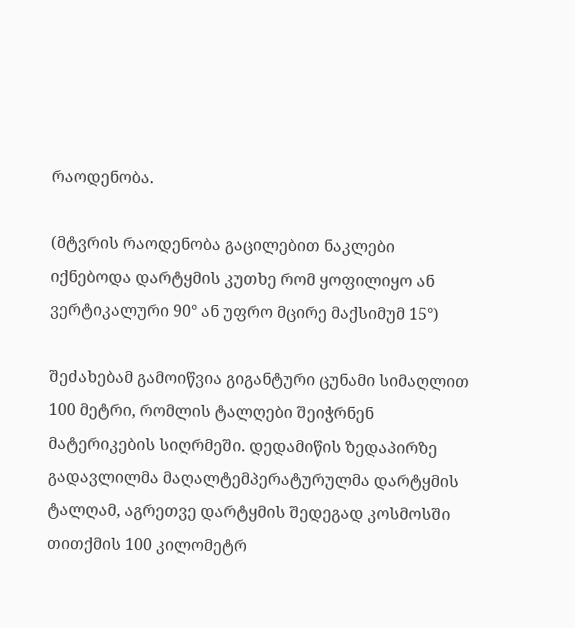რაოდენობა.

(მტვრის რაოდენობა გაცილებით ნაკლები იქნებოდა დარტყმის კუთხე რომ ყოფილიყო ან ვერტიკალური 90° ან უფრო მცირე მაქსიმუმ 15°)

შეძახებამ გამოიწვია გიგანტური ცუნამი სიმაღლით 100 მეტრი, რომლის ტალღები შეიჭრნენ მატერიკების სიღრმეში. დედამიწის ზედაპირზე გადავლილმა მაღალტემპერატურულმა დარტყმის ტალღამ, აგრეთვე დარტყმის შედეგად კოსმოსში თითქმის 100 კილომეტრ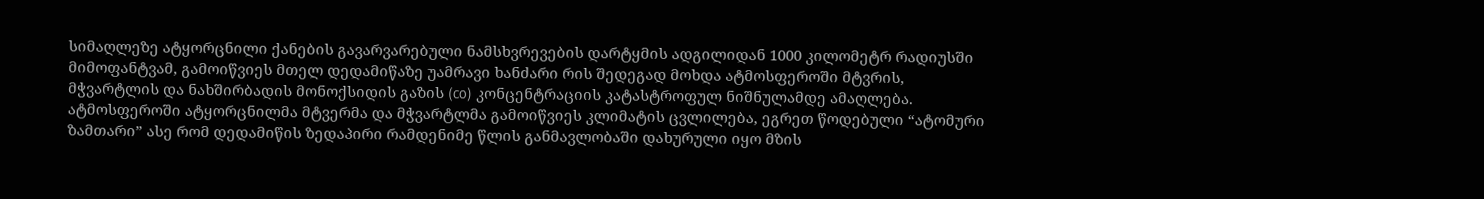სიმაღლეზე ატყორცნილი ქანების გავარვარებული ნამსხვრევების დარტყმის ადგილიდან 1000 კილომეტრ რადიუსში მიმოფანტვამ, გამოიწვიეს მთელ დედამიწაზე უამრავი ხანძარი რის შედეგად მოხდა ატმოსფეროში მტვრის, მჭვარტლის და ნახშირბადის მონოქსიდის გაზის (co) კონცენტრაციის კატასტროფულ ნიშნულამდე ამაღლება. ატმოსფეროში ატყორცნილმა მტვერმა და მჭვარტლმა გამოიწვიეს კლიმატის ცვლილება, ეგრეთ წოდებული “ატომური ზამთარი” ასე რომ დედამიწის ზედაპირი რამდენიმე წლის განმავლობაში დახურული იყო მზის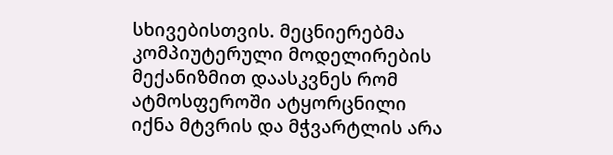სხივებისთვის. მეცნიერებმა კომპიუტერული მოდელირების მექანიზმით დაასკვნეს რომ ატმოსფეროში ატყორცნილი იქნა მტვრის და მჭვარტლის არა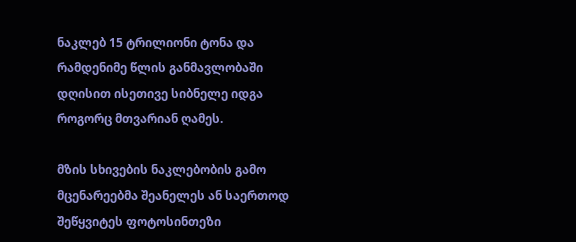ნაკლებ 15 ტრილიონი ტონა და რამდენიმე წლის განმავლობაში დღისით ისეთივე სიბნელე იდგა როგორც მთვარიან ღამეს.

მზის სხივების ნაკლებობის გამო მცენარეებმა შეანელეს ან საერთოდ შეწყვიტეს ფოტოსინთეზი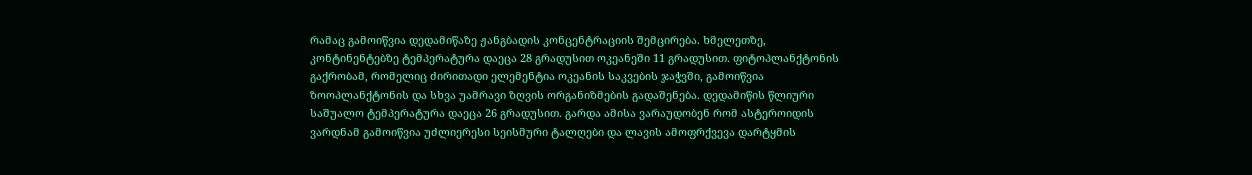რამაც გამოიწვია დედამიწაზე ჟანგბადის კონცენტრაციის შემცირება. ხმელეთზე, კონტინენტებზე ტემპერატურა დაეცა 28 გრადუსით ოკეანეში 11 გრადუსით. ფიტოპლანქტონის გაქრობამ, რომელიც ძირითადი ელემენტია ოკეანის საკვების ჯაჭვში, გამოიწვია ზოოპლანქტონის და სხვა უამრავი ზღვის ორგანიზმების გადაშენება. დედამიწის წლიური საშუალო ტემპერატურა დაეცა 26 გრადუსით. გარდა ამისა ვარაუდობენ რომ ასტეროიდის ვარდნამ გამოიწვია უძლიერესი სეისმური ტალღები და ლავის ამოფრქვევა დარტყმის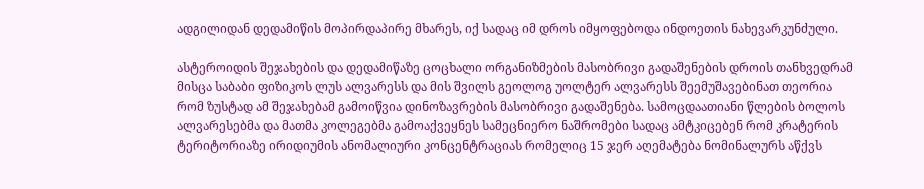ადგილიდან დედამიწის მოპირდაპირე მხარეს, იქ სადაც იმ დროს იმყოფებოდა ინდოეთის ნახევარკუნძული.

ასტეროიდის შეჯახების და დედამიწაზე ცოცხალი ორგანიზმების მასობრივი გადაშენების დროის თანხვედრამ მისცა საბაბი ფიზიკოს ლუს ალვარესს და მის შვილს გეოლოგ უოლტერ ალვარესს შეემუშავებინათ თეორია რომ ზუსტად ამ შეჯახებამ გამოიწვია დინოზავრების მასობრივი გადაშენება. სამოცდაათიანი წლების ბოლოს ალვარესებმა და მათმა კოლეგებმა გამოაქვეყნეს სამეცნიერო ნაშრომები სადაც ამტკიცებენ რომ კრატერის ტერიტორიაზე ირიდიუმის ანომალიური კონცენტრაციას რომელიც 15 ჯერ აღემატება ნომინალურს აწქვს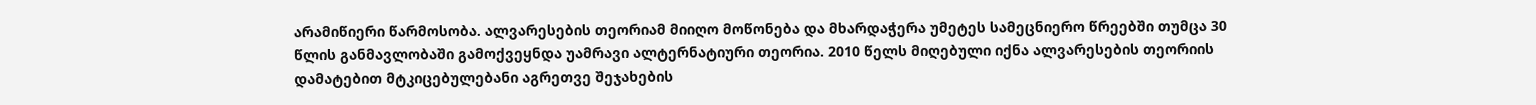არამიწიერი წარმოსობა. ალვარესების თეორიამ მიიღო მოწონება და მხარდაჭერა უმეტეს სამეცნიერო წრეებში თუმცა 30 წლის განმავლობაში გამოქვეყნდა უამრავი ალტერნატიური თეორია. 2010 წელს მიღებული იქნა ალვარესების თეორიის დამატებით მტკიცებულებანი აგრეთვე შეჯახების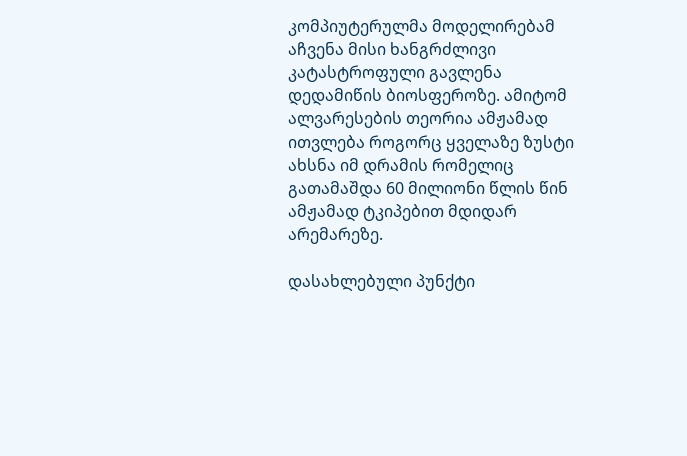კომპიუტერულმა მოდელირებამ აჩვენა მისი ხანგრძლივი კატასტროფული გავლენა დედამიწის ბიოსფეროზე. ამიტომ ალვარესების თეორია ამჟამად ითვლება როგორც ყველაზე ზუსტი ახსნა იმ დრამის რომელიც გათამაშდა 60 მილიონი წლის წინ ამჟამად ტკიპებით მდიდარ არემარეზე.

დასახლებული პუნქტი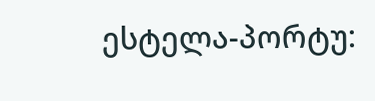ესტელა-პორტუ: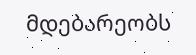მდებარეობს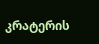კრატერის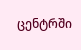ცენტრში